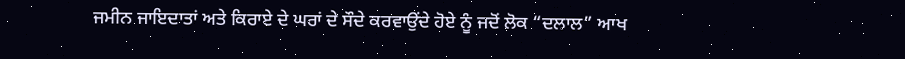ਜਮੀਨ ਜਾਇਦਾਤਾਂ ਅਤੇ ਕਿਰਾਏ ਦੇ ਘਰਾਂ ਦੇ ਸੌਦੇ ਕਰਵਾਉਂਦੇ ਹੋਏ ਨੂੰ ਜਦੋਂ ਲੋਕ “ਦਲਾਲ” ਆਖ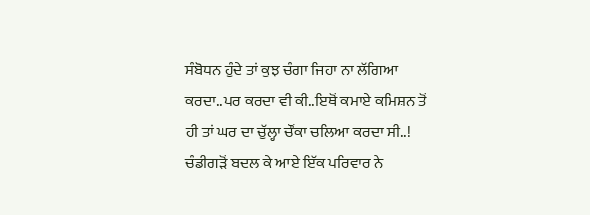ਸੰਬੋਧਨ ਹੁੰਦੇ ਤਾਂ ਕੁਝ ਚੰਗਾ ਜਿਹਾ ਨਾ ਲੱਗਿਆ ਕਰਦਾ..ਪਰ ਕਰਦਾ ਵੀ ਕੀ..ਇਥੋਂ ਕਮਾਏ ਕਮਿਸ਼ਨ ਤੋਂ ਹੀ ਤਾਂ ਘਰ ਦਾ ਚੁੱਲ੍ਹਾ ਚੌਂਕਾ ਚਲਿਆ ਕਰਦਾ ਸੀ..!
ਚੰਡੀਗੜੋਂ ਬਦਲ ਕੇ ਆਏ ਇੱਕ ਪਰਿਵਾਰ ਨੇ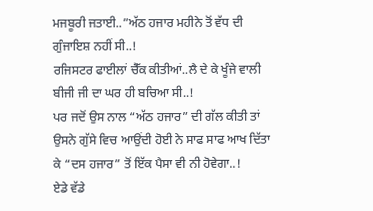ਮਜਬੂਰੀ ਜਤਾਈ..”ਅੱਠ ਹਜਾਰ ਮਹੀਨੇ ਤੋਂ ਵੱਧ ਦੀ ਗੁੰਜਾਇਸ਼ ਨਹੀਂ ਸੀ..!
ਰਜਿਸਟਰ ਫਾਈਲਾਂ ਚੈੱਕ ਕੀਤੀਆਂ..ਲੈ ਦੇ ਕੇ ਖੂੰਜੇ ਵਾਲੀ ਬੀਜੀ ਜੀ ਦਾ ਘਰ ਹੀ ਬਚਿਆ ਸੀ..!
ਪਰ ਜਦੋਂ ਉਸ ਨਾਲ “ਅੱਠ ਹਜਾਰ” ਦੀ ਗੱਲ ਕੀਤੀ ਤਾਂ ਉਸਨੇ ਗੁੱਸੇ ਵਿਚ ਆਉਂਦੀ ਹੋਈ ਨੇ ਸਾਫ ਸਾਫ ਆਖ ਦਿੱਤਾ ਕੇ “ਦਸ ਹਜਾਰ” ਤੋਂ ਇੱਕ ਪੈਸਾ ਵੀ ਨੀ ਹੋਵੇਗਾ..!
ਏਡੇ ਵੱਡੇ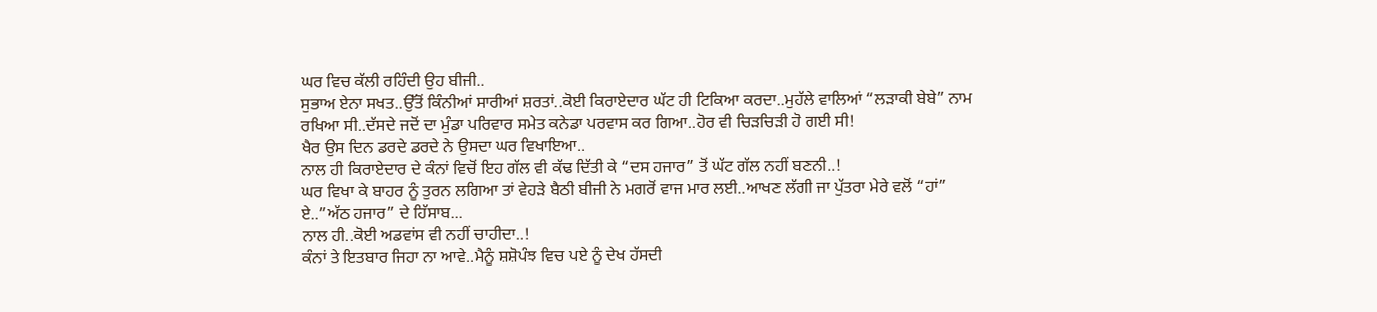ਘਰ ਵਿਚ ਕੱਲੀ ਰਹਿੰਦੀ ਉਹ ਬੀਜੀ..
ਸੁਭਾਅ ਏਨਾ ਸਖਤ..ਉੱਤੋਂ ਕਿੰਨੀਆਂ ਸਾਰੀਆਂ ਸ਼ਰਤਾਂ..ਕੋਈ ਕਿਰਾਏਦਾਰ ਘੱਟ ਹੀ ਟਿਕਿਆ ਕਰਦਾ..ਮੁਹੱਲੇ ਵਾਲਿਆਂ “ਲੜਾਕੀ ਬੇਬੇ” ਨਾਮ ਰਖਿਆ ਸੀ..ਦੱਸਦੇ ਜਦੋਂ ਦਾ ਮੁੰਡਾ ਪਰਿਵਾਰ ਸਮੇਤ ਕਨੇਡਾ ਪਰਵਾਸ ਕਰ ਗਿਆ..ਹੋਰ ਵੀ ਚਿੜਚਿੜੀ ਹੋ ਗਈ ਸੀ!
ਖੈਰ ਉਸ ਦਿਨ ਡਰਦੇ ਡਰਦੇ ਨੇ ਉਸਦਾ ਘਰ ਵਿਖਾਇਆ..
ਨਾਲ ਹੀ ਕਿਰਾਏਦਾਰ ਦੇ ਕੰਨਾਂ ਵਿਚੋਂ ਇਹ ਗੱਲ ਵੀ ਕੱਢ ਦਿੱਤੀ ਕੇ “ਦਸ ਹਜਾਰ” ਤੋਂ ਘੱਟ ਗੱਲ ਨਹੀਂ ਬਣਨੀ..!
ਘਰ ਵਿਖਾ ਕੇ ਬਾਹਰ ਨੂੰ ਤੁਰਨ ਲਗਿਆ ਤਾਂ ਵੇਹੜੇ ਬੈਠੀ ਬੀਜੀ ਨੇ ਮਗਰੋਂ ਵਾਜ ਮਾਰ ਲਈ..ਆਖਣ ਲੱਗੀ ਜਾ ਪੁੱਤਰਾ ਮੇਰੇ ਵਲੋਂ “ਹਾਂ” ਏ..”ਅੱਠ ਹਜਾਰ” ਦੇ ਹਿੱਸਾਬ...
ਨਾਲ ਹੀ..ਕੋਈ ਅਡਵਾਂਸ ਵੀ ਨਹੀਂ ਚਾਹੀਦਾ..!
ਕੰਨਾਂ ਤੇ ਇਤਬਾਰ ਜਿਹਾ ਨਾ ਆਵੇ..ਮੈਨੂੰ ਸ਼ਸ਼ੋਪੰਝ ਵਿਚ ਪਏ ਨੂੰ ਦੇਖ ਹੱਸਦੀ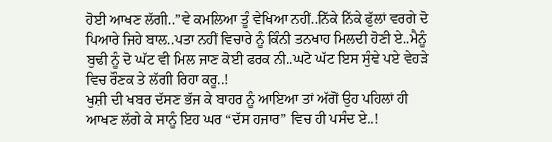ਹੋਈ ਆਖਣ ਲੱਗੀ..”ਵੇ ਕਮਲਿਆ ਤੂੰ ਵੇਖਿਆ ਨਹੀਂ..ਨਿੱਕੇ ਨਿੱਕੇ ਫੁੱਲਾਂ ਵਰਗੇ ਦੋ ਪਿਆਰੇ ਜਿਹੇ ਬਾਲ..ਪਤਾ ਨਹੀਂ ਵਿਚਾਰੇ ਨੂੰ ਕਿੰਨੀ ਤਨਖਾਹ ਮਿਲਦੀ ਹੋਣੀ ਏ..ਮੈਨੂੰ ਬੁਢੀ ਨੂੰ ਦੋ ਘੱਟ ਵੀ ਮਿਲ ਜਾਣ ਕੋਈ ਫਰਕ ਨੀ..ਘਟੋ ਘੱਟ ਇਸ ਸੁੰਞੇ ਪਏ ਵੇਹੜੇ ਵਿਚ ਰੌਣਕ ਤੇ ਲੱਗੀ ਰਿਹਾ ਕਰੂ..!
ਖੁਸ਼ੀ ਦੀ ਖਬਰ ਦੱਸਣ ਭੱਜ ਕੇ ਬਾਹਰ ਨੂੰ ਆਇਆ ਤਾਂ ਅੱਗੋਂ ਉਹ ਪਹਿਲਾਂ ਹੀ ਆਖਣ ਲੱਗੇ ਕੇ ਸਾਨੂੰ ਇਹ ਘਰ “ਦੱਸ ਹਜਾਰ” ਵਿਚ ਹੀ ਪਸੰਦ ਏ..!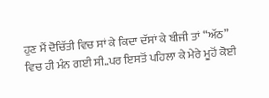ਹੁਣ ਮੈਂ ਦੋਚਿੱਤੀ ਵਿਚ ਸਾਂ ਕੇ ਕਿਦਾ ਦੱਸਾਂ ਕੇ ਬੀਜੀ ਤਾਂ “ਅੱਠ” ਵਿਚ ਹੀ ਮੰਨ ਗਈ ਸੀ..ਪਰ ਇਸਤੋਂ ਪਹਿਲਾ ਕੇ ਮੇਰੇ ਮੂਹੋਂ ਕੋਈ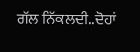ਗੱਲ ਨਿੱਕਲਦੀ..ਦੋਹਾਂ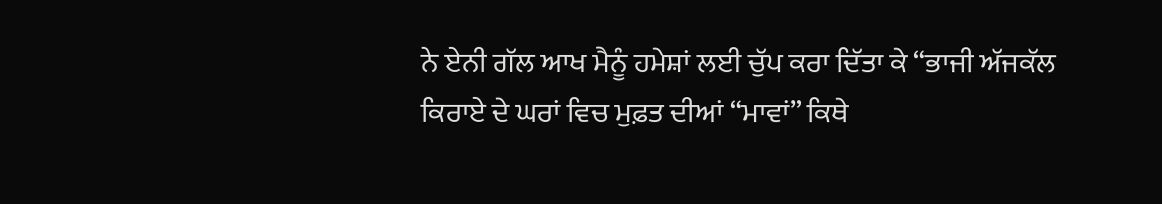ਨੇ ਏਨੀ ਗੱਲ ਆਖ ਮੈਨੂੰ ਹਮੇਸ਼ਾਂ ਲਈ ਚੁੱਪ ਕਰਾ ਦਿੱਤਾ ਕੇ “ਭਾਜੀ ਅੱਜਕੱਲ ਕਿਰਾਏ ਦੇ ਘਰਾਂ ਵਿਚ ਮੁਫ਼ਤ ਦੀਆਂ “ਮਾਵਾਂ” ਕਿਥੇ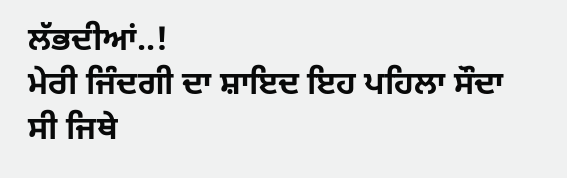ਲੱਭਦੀਆਂ..!
ਮੇਰੀ ਜਿੰਦਗੀ ਦਾ ਸ਼ਾਇਦ ਇਹ ਪਹਿਲਾ ਸੌਦਾ ਸੀ ਜਿਥੇ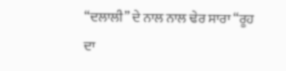“ਦਲਾਲੀ” ਦੇ ਨਾਲ ਨਾਲ ਢੇਰ ਸਾਰਾ “ਰੂਹ ਦਾ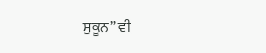ਸੁਕੂਨ” ਵੀ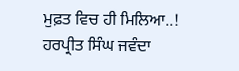ਮੁਫ਼ਤ ਵਿਚ ਹੀ ਮਿਲਿਆ..!
ਹਰਪ੍ਰੀਤ ਸਿੰਘ ਜਵੰਦਾ